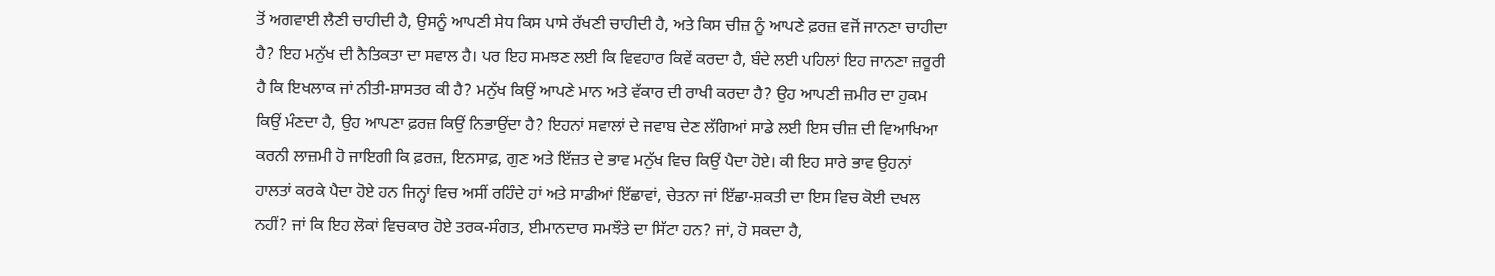ਤੋਂ ਅਗਵਾਈ ਲੈਣੀ ਚਾਹੀਦੀ ਹੈ, ਉਸਨੂੰ ਆਪਣੀ ਸੇਧ ਕਿਸ ਪਾਸੇ ਰੱਖਣੀ ਚਾਹੀਦੀ ਹੈ, ਅਤੇ ਕਿਸ ਚੀਜ਼ ਨੂੰ ਆਪਣੇ ਫ਼ਰਜ਼ ਵਜੋਂ ਜਾਨਣਾ ਚਾਹੀਦਾ ਹੈ? ਇਹ ਮਨੁੱਖ ਦੀ ਨੈਤਿਕਤਾ ਦਾ ਸਵਾਲ ਹੈ। ਪਰ ਇਹ ਸਮਝਣ ਲਈ ਕਿ ਵਿਵਹਾਰ ਕਿਵੇਂ ਕਰਦਾ ਹੈ, ਬੰਦੇ ਲਈ ਪਹਿਲਾਂ ਇਹ ਜਾਨਣਾ ਜ਼ਰੂਰੀ ਹੈ ਕਿ ਇਖਲਾਕ ਜਾਂ ਨੀਤੀ-ਸ਼ਾਸਤਰ ਕੀ ਹੈ? ਮਨੁੱਖ ਕਿਉਂ ਆਪਣੇ ਮਾਨ ਅਤੇ ਵੱਕਾਰ ਦੀ ਰਾਖੀ ਕਰਦਾ ਹੈ? ਉਹ ਆਪਣੀ ਜ਼ਮੀਰ ਦਾ ਹੁਕਮ ਕਿਉਂ ਮੰਣਦਾ ਹੈ, ਉਹ ਆਪਣਾ ਫ਼ਰਜ਼ ਕਿਉਂ ਨਿਭਾਉਂਦਾ ਹੈ? ਇਹਨਾਂ ਸਵਾਲਾਂ ਦੇ ਜਵਾਬ ਦੇਣ ਲੱਗਿਆਂ ਸਾਡੇ ਲਈ ਇਸ ਚੀਜ਼ ਦੀ ਵਿਆਖਿਆ ਕਰਨੀ ਲਾਜ਼ਮੀ ਹੋ ਜਾਇਗੀ ਕਿ ਫ਼ਰਜ਼, ਇਨਸਾਫ਼, ਗੁਣ ਅਤੇ ਇੱਜ਼ਤ ਦੇ ਭਾਵ ਮਨੁੱਖ ਵਿਚ ਕਿਉਂ ਪੈਦਾ ਹੋਏ। ਕੀ ਇਹ ਸਾਰੇ ਭਾਵ ਉਹਨਾਂ ਹਾਲਤਾਂ ਕਰਕੇ ਪੈਦਾ ਹੋਏ ਹਨ ਜਿਨ੍ਹਾਂ ਵਿਚ ਅਸੀਂ ਰਹਿੰਦੇ ਹਾਂ ਅਤੇ ਸਾਡੀਆਂ ਇੱਛਾਵਾਂ, ਚੇਤਨਾ ਜਾਂ ਇੱਛਾ-ਸ਼ਕਤੀ ਦਾ ਇਸ ਵਿਚ ਕੋਈ ਦਖਲ ਨਹੀਂ? ਜਾਂ ਕਿ ਇਹ ਲੋਕਾਂ ਵਿਚਕਾਰ ਹੋਏ ਤਰਕ-ਸੰਗਤ, ਈਮਾਨਦਾਰ ਸਮਝੌਤੇ ਦਾ ਸਿੱਟਾ ਹਨ? ਜਾਂ, ਹੋ ਸਕਦਾ ਹੈ,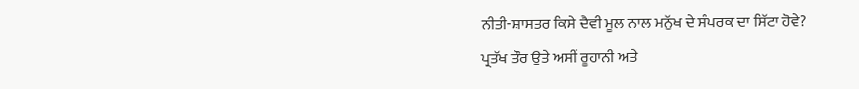ਨੀਤੀ-ਸ਼ਾਸਤਰ ਕਿਸੇ ਦੈਵੀ ਮੂਲ ਨਾਲ ਮਨੁੱਖ ਦੇ ਸੰਪਰਕ ਦਾ ਸਿੱਟਾ ਹੋਵੇ?
ਪ੍ਰਤੱਖ ਤੌਰ ਉਤੇ ਅਸੀਂ ਰੂਹਾਨੀ ਅਤੇ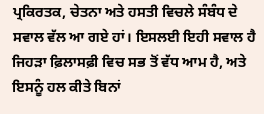ਪ੍ਰਕਿਰਤਕ, ਚੇਤਨਾ ਅਤੇ ਹਸਤੀ ਵਿਚਲੇ ਸੰਬੰਧ ਦੇ ਸਵਾਲ ਵੱਲ ਆ ਗਏ ਹਾਂ। ਇਸਲਈ ਇਹੀ ਸਵਾਲ ਹੈ ਜਿਹੜਾ ਫ਼ਿਲਾਸਫ਼ੀ ਵਿਚ ਸਭ ਤੋਂ ਵੱਧ ਆਮ ਹੈ, ਅਤੇ ਇਸਨੂੰ ਹਲ ਕੀਤੇ ਬਿਨਾਂ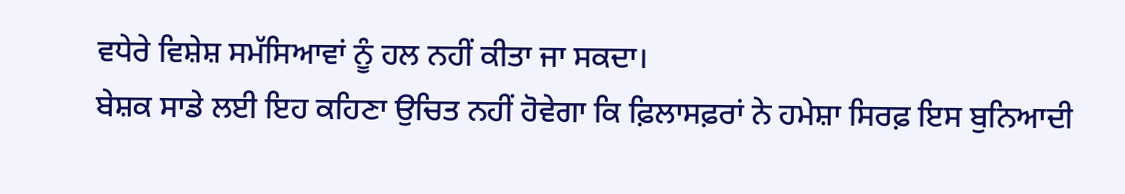ਵਧੇਰੇ ਵਿਸ਼ੇਸ਼ ਸਮੱਸਿਆਵਾਂ ਨੂੰ ਹਲ ਨਹੀਂ ਕੀਤਾ ਜਾ ਸਕਦਾ।
ਬੇਸ਼ਕ ਸਾਡੇ ਲਈ ਇਹ ਕਹਿਣਾ ਉਚਿਤ ਨਹੀਂ ਹੋਵੇਗਾ ਕਿ ਫ਼ਿਲਾਸਫ਼ਰਾਂ ਨੇ ਹਮੇਸ਼ਾ ਸਿਰਫ਼ ਇਸ ਬੁਨਿਆਦੀ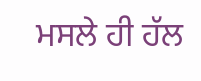ਮਸਲੇ ਹੀ ਹੱਲ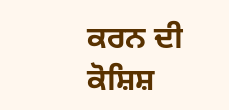ਕਰਨ ਦੀ ਕੋਸ਼ਿਸ਼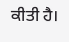ਕੀਤੀ ਹੈ।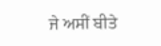ਜੇ ਅਸੀਂ ਬੀਤੇ